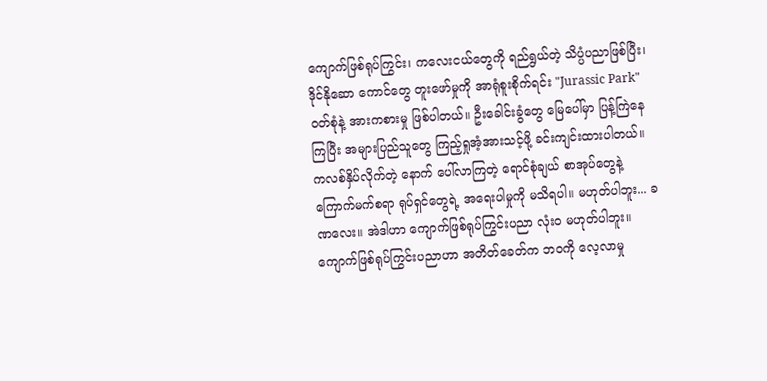ကျောက်ဖြစ်ရုပ်ကြွင်း၊ ကလေးငယ်တွေကို ရည်ရွယ်တဲ့ သိပ္ပံပညာဖြစ်ပြီး၊ ဒိုင်နိုဆော ကောင်တွေ တူးဖော်မှုကို အာရုံစူးစိုက်ရင်း "Jurassic Park" ဝတ်စုံနဲ့ အားကစားမှု ဖြစ်ပါတယ်။ ဦးခေါင်းခွံတွေ မြေပေါ်မှာ ပြန့်ကြဲနေကြပြီး အများပြည်သူတွေ ကြည့်ရှုအံ့အားသင့်ဖို့ ခင်းကျင်းထားပါတယ်။ ကလစ်နှိပ်လိုက်တဲ့ နောက် ပေါ်လာကြတဲ့ ရောင်စုံချယ် စာအုပ်တွေနဲ့ ကြောက်မက်စရာ ရုပ်ရှင်တွေရဲ့ အရေးပါမှုကို မသိရပါ။ မဟုတ်ပါဘူး... ခဏလေး။ အဲဒါဟာ ကျောက်ဖြစ်ရုပ်ကြွင်းပညာ လုံးဝ မဟုတ်ပါဘူး။ ကျောက်ဖြစ်ရုပ်ကြွင်းပညာဟာ အတိတ်ခေတ်က ဘဝကို လေ့လာမှု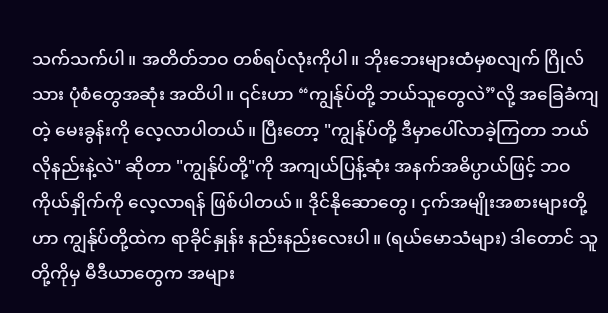သက်သက်ပါ။ အတိတ်ဘဝ တစ်ရပ်လုံးကိုပါ။ ဘိုးဘေးများထံမှစလျက် ဂြိုလ်သား ပုံစံတွေအဆုံး အထိပါ။ ၎င်းဟာ “ကျွန်ုပ်တို့ ဘယ်သူတွေလဲ”လို့ အခြေခံကျတဲ့ မေးခွန်းကို လေ့လာပါတယ်။ ပြီးတော့ "ကျွန်ုပ်တို့ ဒီမှာပေါ်လာခဲ့ကြတာ ဘယ်လိုနည်းနဲ့လဲ" ဆိုတာ "ကျွန်ုပ်တို့"ကို အကျယ်ပြန့်ဆုံး အနက်အဓိပ္ပာယ်ဖြင့် ဘဝကိုယ်နှိုက်ကို လေ့လာရန် ဖြစ်ပါတယ်။ ဒိုင်နိုဆောတွေ၊ ငှက်အမျိုးအစားများတို့ဟာ ကျွန်ုပ်တို့ထဲက ရာခိုင်နှုန်း နည်းနည်းလေးပါ။ (ရယ်မောသံများ) ဒါတောင် သူတို့ကိုမှ မီဒီယာတွေက အများ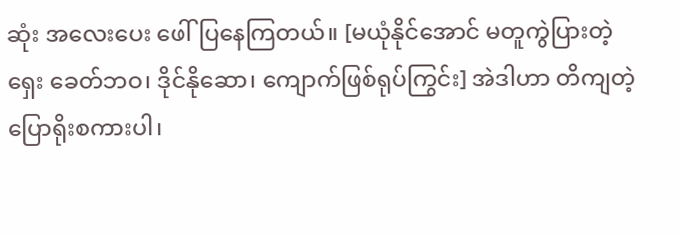ဆုံး အလေးပေး ဖေါ်ပြနေကြတယ်။ [မယုံနိုင်အောင် မတူကွဲပြားတဲ့ ရှေး ခေတ်ဘဝ၊ ဒိုင်နိုဆော၊ ကျောက်ဖြစ်ရုပ်ကြွင်း] အဲဒါဟာ တိကျတဲ့ ပြောရိုးစကားပါ၊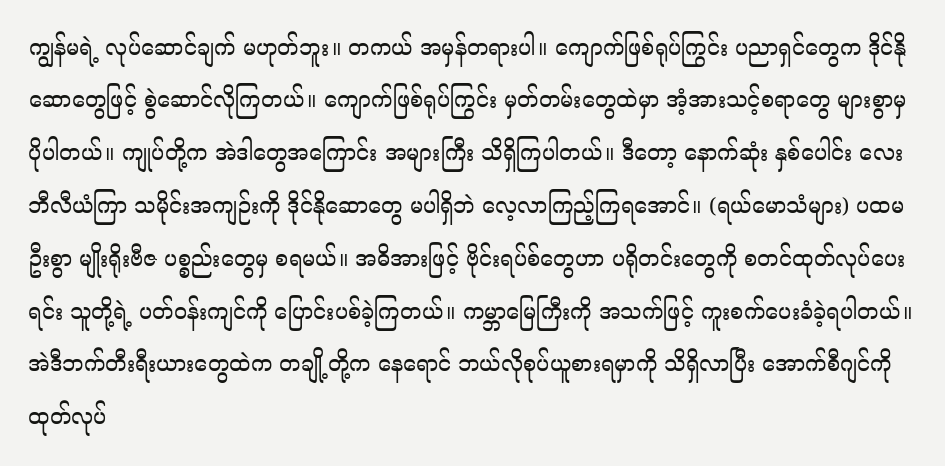ကျွန်မရဲ့ လုပ်ဆောင်ချက် မဟုတ်ဘူး။ တကယ် အမှန်တရားပါ။ ကျောက်ဖြစ်ရုပ်ကြွင်း ပညာရှင်တွေက ဒိုင်နိုဆောတွေဖြင့် စွဲဆောင်လိုကြတယ်။ ကျောက်ဖြစ်ရုပ်ကြွင်း မှတ်တမ်းတွေထဲမှာ အံ့အားသင့်စရာတွေ များစွာမှ ပိုပါတယ်။ ကျုပ်တို့က အဲဒါတွေအကြောင်း အများကြီး သိရှိကြပါတယ်။ ဒီတော့ နောက်ဆုံး နှစ်ပေါင်း လေးဘီလီယံကြာ သမိုင်းအကျဉ်းကို ဒိုင်နိုဆောတွေ မပါရှိဘဲ လေ့လာကြည့်ကြရအောင်။ (ရယ်မောသံများ) ပထမဦးစွာ မျိုးရိုးဗီဇ ပစ္စည်းတွေမှ စရမယ်။ အဓိအားဖြင့် ဗိုင်းရပ်စ်တွေဟာ ပရိုတင်းတွေကို စတင်ထုတ်လုပ်ပေးရင်း သူတို့ရဲ့ ပတ်ဝန်းကျင်ကို ပြောင်းပစ်ခဲ့ကြတယ်။ ကမ္ဘာမြေကြီးကို အသက်ဖြင့် ကူးစက်ပေးခံခဲ့ရပါတယ်။ အဲဒီဘက်တီးရီးယားတွေထဲက တချို့တို့က နေရောင် ဘယ်လိုစုပ်ယူစားရမှာကို သိရှိလာပြီး အောက်စီဂျင်ကို ထုတ်လုပ်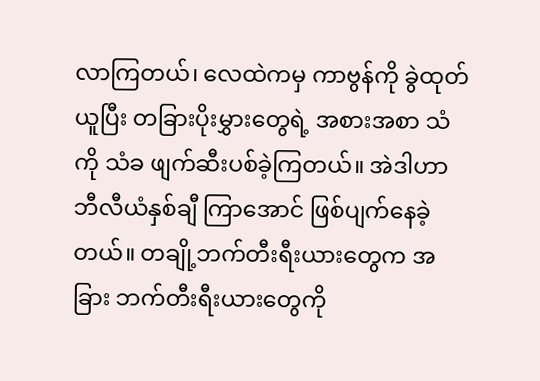လာကြတယ်၊ လေထဲကမှ ကာဗွန်ကို ခွဲထုတ်ယူပြီး တခြားပိုးမွှားတွေရဲ့ အစားအစာ သံကို သံခ ဖျက်ဆီးပစ်ခဲ့ကြတယ်။ အဲဒါဟာ ဘီလီယံနှစ်ချီ ကြာအောင် ဖြစ်ပျက်နေခဲ့တယ်။ တချို့ဘက်တီးရီးယားတွေက အခြား ဘက်တီးရီးယားတွေကို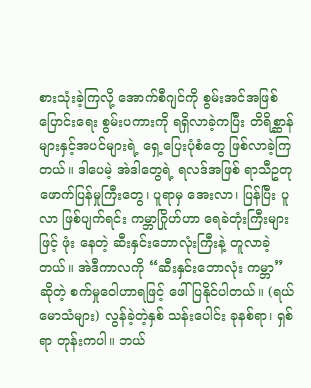စားသုံးခဲ့ကြလို့ အောက်စီဂျင်ကို စွမ်းအင်အဖြစ်ပြောင်းရေး စွမ်းပကားကို ရရှိလာခဲ့ကပြီး တိရိစ္ဆာန်များနှင့်အပင်များရဲ့ ရှေ့ပြေးပုံစံတွေ ဖြစ်လာခဲ့ကြတယ်။ ဒါပေမဲ့ အဲဒါတွေရဲ့ ရလဒ်အဖြစ် ရာသီဥတု ဖောက်ပြန်မှုကြီးတွေ၊ ပူရာမှ အေးလာ၊ ပြန်ပြီး ပူလာ ဖြစ်ပျက်ရင်း ကမ္ဘာဂြိုဟ်ဟာ ရေခဲတုံးကြီးများဖြင့် ဖုံး နေတဲ့ ဆီးနှင်းဘောလုံးကြီးနဲ့ တူလာခဲ့တယ်။ အဲဒီကာလကို “ဆီးနှင်းဘောလုံး ကမ္ဘာ” ဆိုတဲ့ စက်မှုဝေါဟာရဖြင့် ဖေါ်ပြနိုင်ပါတယ်။ (ရယ်မောသံများ) လွန်ခဲ့တဲ့နှစ် သန်းပေါင်း ခုနစ်ရာ၊ ရှစ်ရာ တုန်းကပါ။ ဘယ်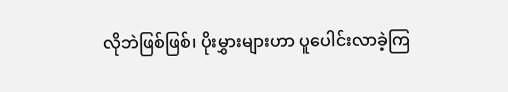လိုဘဲဖြစ်ဖြစ်၊ ပိုးမွှားများဟာ ပူပေါင်းလာခဲ့ကြ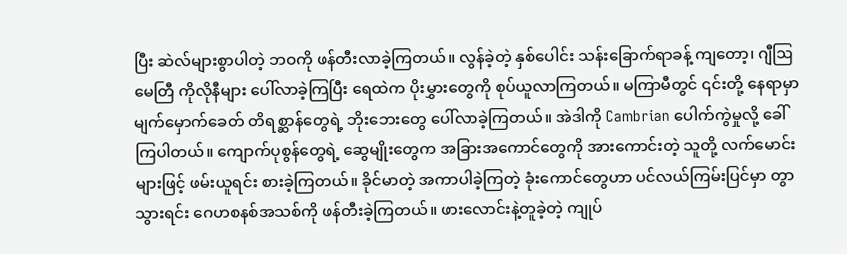ပြီး ဆဲလ်များစွာပါတဲ့ ဘဝကို ဖန်တီးလာခဲ့ကြတယ်။ လွန်ခဲ့တဲ့ နှစ်ပေါင်း သန်းခြောက်ရာခန့် ကျတော့၊ ဂျီဩမေတြီ ကိုလိုနီများ ပေါ်လာခဲ့ကြပြီး ရေထဲက ပိုးမွှားတွေကို စုပ်ယူလာကြတယ်။ မကြာမီတွင် ၎င်းတို့ နေရာမှာ မျက်မှောက်ခေတ် တိရစ္ဆာန်တွေရဲ့ ဘိုးဘေးတွေ ပေါ်လာခဲ့ကြတယ်။ အဲဒါကို Cambrian ပေါက်ကွဲမှုလို့ ခေါ်ကြပါတယ်။ ကျောက်ပုစွန်တွေရဲ့ ဆွေမျိုးတွေက အခြားအကောင်တွေကို အားကောင်းတဲ့ သူတို့ လက်မောင်းများဖြင့် ဖမ်းယူရင်း စားခဲ့ကြတယ်။ ခိုင်မာတဲ့ အကာပါခဲ့ကြတဲ့ ခုံးကောင်တွေဟာ ပင်လယ်ကြမ်းပြင်မှာ တွာသွားရင်း ဂေဟစနစ်အသစ်ကို ဖန်တီးခဲ့ကြတယ်။ ဖားလောင်းနဲ့တူခဲ့တဲ့ ကျုပ်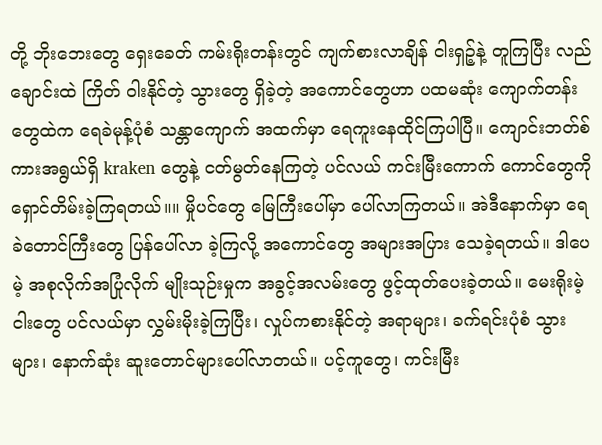တို့ ဘိုးဘေးတွေ ရှေးခေတ် ကမ်းရိုးတန်းတွင် ကျက်စားလာချိန် ငါးရှဉ့်နဲ့ တူကြပြီး လည်ချောင်းထဲ ကြိတ် ဝါးနိုင်တဲ့ သွားတွေ ရှိခဲ့တဲ့ အကောင်တွေဟာ ပထမဆုံး ကျောက်တန်းတွေထဲက ရေခဲမုန့်ပုံစံ သန္တာကျောက် အထက်မှာ ရေကူးနေထိုင်ကြပါပြီ။ ကျောင်းဘတ်စ်ကားအရွယ်ရှိ kraken တွေနဲ့ ငတ်မွတ်နေကြတဲ့ ပင်လယ် ကင်းမြီးကောက် ကောင်တွေကို ရှောင်တိမ်းခဲ့ကြရတယ်။။ မှိုပင်တွေ မြေကြီးပေါ်မှာ ပေါ်လာကြတယ်။ အဲဒီနောက်မှာ ရေခဲတောင်ကြီးတွေ ပြန်ပေါ်လာ ခဲ့ကြလို့ အကောင်တွေ အများအပြား သေခဲ့ရတယ်။ ဒါပေမဲ့ အစုလိုက်အပြုံလိုက် မျိုးသုဉ်းမှုက အခွင့်အလမ်းတွေ ဖွင့်ထုတ်ပေးခဲ့တယ်။ မေးရိုးမဲ့ ငါးတွေ ပင်လယ်မှာ လွှမ်းမိုးခဲ့ကြပြီး၊ လှုပ်ကစားနိုင်တဲ့ အရာများ၊ ခက်ရင်းပုံစံ သွားများ၊ နောက်ဆုံး ဆူးတောင်များပေါ်လာတယ်။ ပင့်ကူတွေ၊ ကင်းမြီး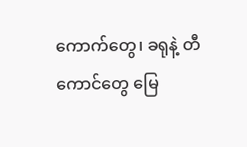ကောက်တွေ၊ ခရုနဲ့ တီကောင်တွေ မြေ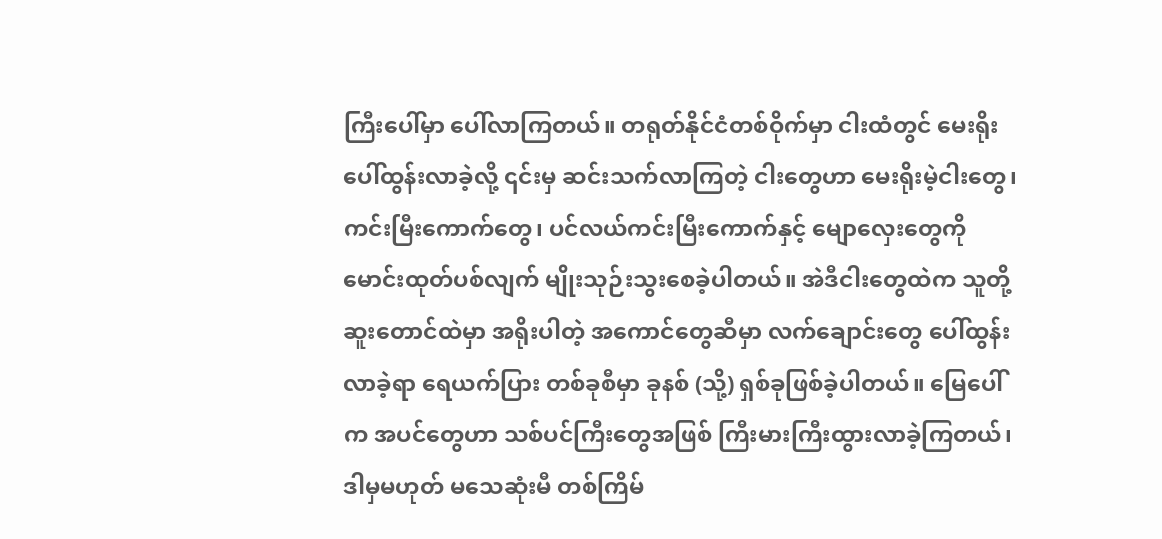ကြီးပေါ်မှာ ပေါ်လာကြတယ်။ တရုတ်နိုင်ငံတစ်ဝိုက်မှာ ငါးထံတွင် မေးရိုး ပေါ်ထွန်းလာခဲ့လို့ ၎င်းမှ ဆင်းသက်လာကြတဲ့ ငါးတွေဟာ မေးရိုးမဲ့ငါးတွေ၊ ကင်းမြီးကောက်တွေ၊ ပင်လယ်ကင်းမြီးကောက်နှင့် မျောလှေးတွေကို မောင်းထုတ်ပစ်လျက် မျိုးသုဉ်းသွးစေခဲ့ပါတယ်။ အဲဒီငါးတွေထဲက သူတို့ဆူးတောင်ထဲမှာ အရိုးပါတဲ့ အကောင်တွေဆီမှာ လက်ချောင်းတွေ ပေါ်ထွန်းလာခဲ့ရာ ရေယက်ပြား တစ်ခုစီမှာ ခုနစ် (သို့) ရှစ်ခုဖြစ်ခဲ့ပါတယ်။ မြေပေါ်က အပင်တွေဟာ သစ်ပင်ကြီးတွေအဖြစ် ကြီးမားကြီးထွားလာခဲ့ကြတယ်၊ ဒါမှမဟုတ် မသေဆုံးမီ တစ်ကြိမ်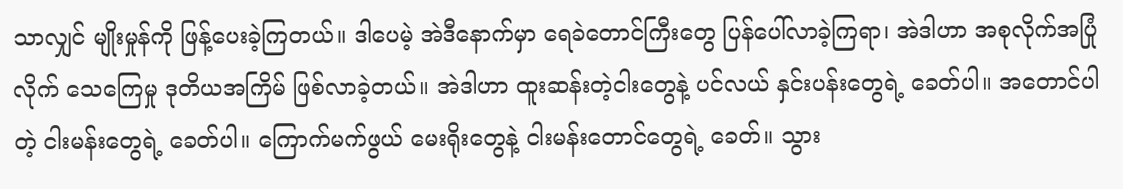သာလျှင် မျိုးမှုန်ကို ဖြန့်ပေးခဲ့ကြတယ်။ ဒါပေမဲ့ အဲဒီနောက်မှာ ရေခဲတောင်ကြီးတွေ ပြန်ပေါ်လာခဲ့ကြရာ၊ အဲဒါဟာ အစုလိုက်အပြုံလိုက် သေကြေမှု ဒုတိယအကြိမ် ဖြစ်လာခဲ့တယ်။ အဲဒါဟာ ထူးဆန်းတဲ့ငါးတွေနဲ့ ပင်လယ် နှင်းပန်းတွေရဲ့ ခေတ်ပါ။ အတောင်ပါတဲ့ ငါးမန်းတွေရဲ့ ခေတ်ပါ။ ကြောက်မက်ဖွယ် မေးရိုးတွေနဲ့ ငါးမန်းတောင်တွေရဲ့ ခေတ်။ သွား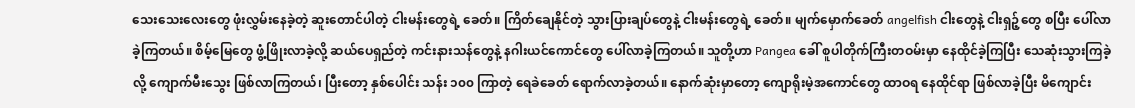သေးသေးလေးတွေ ဖုံးလွှမ်းနေခဲ့တဲ့ ဆူးတောင်ပါတဲ့ ငါးမန်းတွေရဲ့ ခေတ်။ ကြိတ်ချေနိုင်တဲ့ သွားပြားချပ်တွေနဲ့ ငါးမန်းတွေရဲ့ ခေတ်။ မျက်မှောက်ခေတ် angelfish ငါးတွေနဲ့ ငါးရှဉ့်တွေ စပြီး ပေါ်လာခဲ့ကြတယ်။ စိမ့်မြေတွေ ဖွံ့ဖြိုးလာခဲ့လို့ ဆယ်ပေရှည်တဲ့ ကင်းနားသန်တွေနဲ့ နဂါးယင်ကောင်တွေ ပေါ်လာခဲ့ကြတယ်။ သူတို့ဟာ Pangea ခေါ် စူပါတိုက်ကြီးတဝမ်းမှာ နေထိုင်ခဲ့ကြပြီး သေဆုံးသွားကြခဲ့လို့ ကျောက်မီးသွေး ဖြစ်လာကြတယ်၊ ပြီးတော့ နှစ်ပေါင်း သန်း ၁၀၀ ကြာတဲ့ ရေခဲခေတ် ရောက်လာခဲ့တယ်။ နောက်ဆုံးမှာတော့ ကျောရိုးမဲ့အကောင်တွေ ထာဝရ နေထိုင်ရာ ဖြစ်လာခဲ့ပြီး မိကျောင်း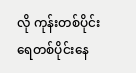လို ကုန်းတစ်ပိုင်း ရေတစ်ပိုင်းနေ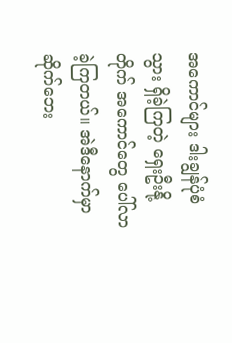အကောင်များ ဒါးချွန်ပုံစံသွား ရှိခဲ့ကြတဲ့ ရှေးဦးနို့ တိုက် အကောင်တွေ ပေါ်လာခဲ့ကြတယ်။ အဲဒီနောက်မှာ ဆိုက်ဘေး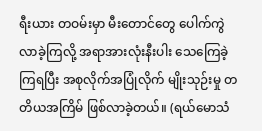ရီးယား တဝမ်းမှာ မီးတောင်တွေ ပေါက်ကွဲလာခဲ့ကြလို့ အရာအားလုံးနီးပါး သေကြေခဲ့ကြရပြီး အစုလိုက်အပြုံလိုက် မျိုးသုဉ်းမှု တတိယအကြိမ် ဖြစ်လာခဲ့တယ်။ (ရယ်မောသံ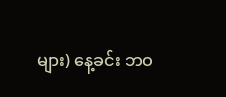များ) နေ့ခင်း ဘဝ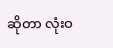ဆိုတာ လုံးဝ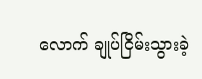လောက် ချုပ်ငြိမ်းသွားခဲ့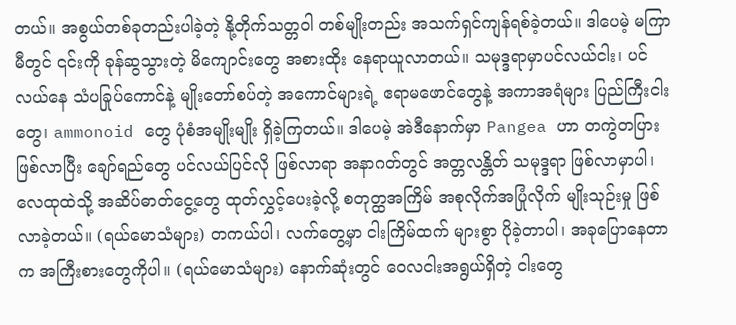တယ်။ အစွယ်တစ်ခုတည်းပါခဲ့တဲ့ နို့တိုက်သတ္တဝါ တစ်မျိုးတည်း အသက်ရှင်ကျန်ရစ်ခဲ့တယ်။ ဒါပေမဲ့ မကြာမီတွင် ၎င်းကို ခုန်ဆွသွားတဲ့ မိကျောင်းတွေ အစားထိုး နေရာယူလာတယ်။ သမုဒ္ဒရာမှာပင်လယ်ငါး၊ ပင်လယ်နေ သံပခြုပ်ကောင်နဲ့ မျိုးတော်စပ်တဲ့ အကောင်များရဲ့ ဧရာမဖောင်တွေနဲ့ အကာအရံများ ပြည်ကြီးငါးတွေ၊ ammonoid တွေ ပုံစံအမျိုးမျိုး ရှိခဲ့ကြတယ်။ ဒါပေမဲ့ အဲဒီနောက်မှာ Pangea ဟာ တကွဲတပြား ဖြစ်လာပြီး ချော်ရည်တွေ ပင်လယ်ပြင်လို ဖြစ်လာရာ အနာဂတ်တွင် အတ္တလန္တိတ် သမုဒ္ဒရာ ဖြစ်လာမှာပါ၊ လေထုထဲသို့ အဆိပ်ဓာတ်ငွေ့တွေ ထုတ်လွှင့်ပေးခဲ့လို့ စတုတ္ထအကြိမ် အစုလိုက်အပြုံလိုက် မျိုးသုဉ်းမှု ဖြစ်လာခဲ့တယ်။ (ရယ်မောသံများ) တကယ်ပါ၊ လက်တွေ့မှာ ငါးကြိမ်ထက် များစွာ ပိုခဲ့တာပါ၊ အခုပြောနေတာက အကြီးစားတွေကိုပါ။ (ရယ်မောသံများ) နောက်ဆုံးတွင် ဝေလငါးအရွယ်ရှိတဲ့ ငါးတွေ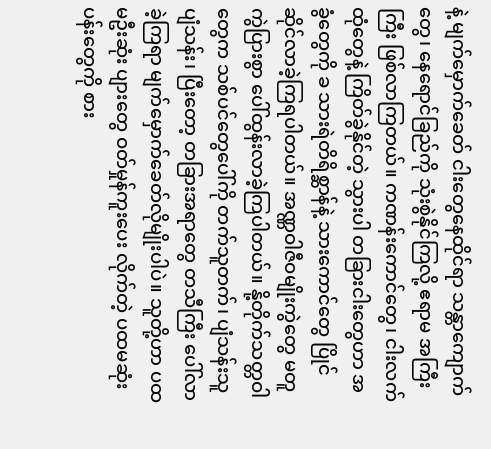နဲ့ မျက်မှောက်ခေတ် ငါးတွေနေထိုင်ရာ သန္တာကျောက်တွေ၊ နေရောင်ခြည်ကို သုံးစွဲနိုင်ကြလို့ ဧရာမ အကြီးကြီး ဖြစ်လာကြတယ်။ ကဏန်းကောင်တွေ၊ ငါးလက်ထုံတွေနဲ့ ကြိတ်ခွဲနိုင်တဲ့ သွားပါ တခြားငါးတွေဟာ အခွံတွေကို ခ သားရဲတိရိစ္ဆာန်နဲ့ သားကောင်တွေ ပြိုင်ဆိုင်လာခဲ့ကြရပါတယ်။ အဏ္ဏဝါဇီဝမျိုးကွဲတွေ မတူကွဲပြားစွာ ပေါ်ထွန်းလာခဲ့ကြပါတယ်။ နို့တိုက်သတ္တဝါတွေက သစ်ပင်တွေပေါ်ကို တက်သူတက်၊ ပျံသန်းသူပျံသန်း၊ ပြီးတော့ တခြားအရာတွေ တသီကြီး ပေါ်လာခဲ့ကြရာ မျက်မှောက်ခေတ်လိုမျိုးပါပဲ။ သူတို့ဟာ ပထမဦးဆုံး ပျားတွေ ဝတ်မှုန်ကူးပေး လိုက်တဲ့ ပထမဆုံးပန်းတွေကို စား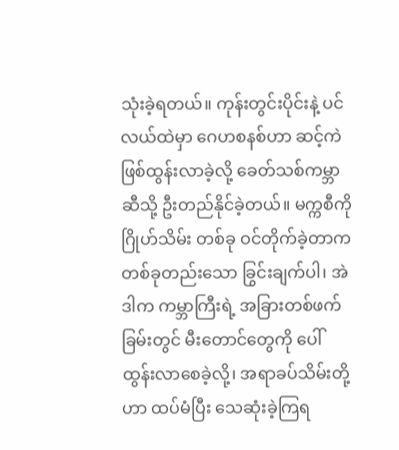သုံးခဲ့ရတယ်။ ကုန်းတွင်းပိုင်းနဲ့ ပင်လယ်ထဲမှာ ဂေဟစနစ်ဟာ ဆင့်ကဲဖြစ်ထွန်းလာခဲ့လို့ ခေတ်သစ်ကမ္ဘာဆီသို့ ဦးတည်နိုင်ခဲ့တယ်။ မက္ကစီကို ဂြိုဟ်သိမ်း တစ်ခု ဝင်တိုက်ခဲ့တာက တစ်ခုတည်းသော ခြွင်းချက်ပါ၊ အဲဒါက ကမ္ဘာကြီးရဲ့ အခြားတစ်ဖက်ခြမ်းတွင် မီးတောင်တွေကို ပေါ်ထွန်းလာစေခဲ့လို့၊ အရာခပ်သိမ်းတို့ဟာ ထပ်မံပြီး သေဆုံးခဲ့ကြရ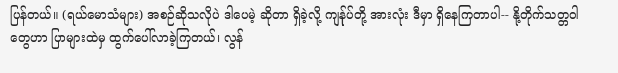ပြန်တယ်။ (ရယ်မောသံများ) အစဉ်ဆိုသလိုပဲ ဒါပေမဲ့ ဆိုတာ ရှိခဲ့လို့ ကျန်ုပ်တို့ အားလုံး ဒီမှာ ရှိနေကြတာပါ-- နို့တိုက်သတ္တဝါတွေဟာ ပြာများထဲမှ ထွက်ပေါ်လာခဲ့ကြတယ်၊ လွန်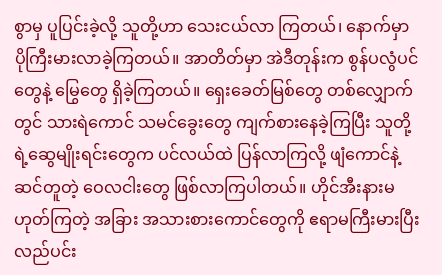စွာမှ ပူပြင်းခဲ့လို့ သူတို့ဟာ သေးငယ်လာ ကြတယ်၊ နောက်မှာ ပိုကြီးမားလာခဲ့ကြတယ်။ အာတိတ်မှာ အဲဒီတုန်းက စွန်ပလွံပင်တွေနဲ့ မြွေတွေ ရှိခဲ့ကြတယ်။ ရှေးခေတ်မြစ်တွေ တစ်လျှောက်တွင် သားရဲကောင် သမင်ခွေးတွေ ကျက်စားနေခဲ့ကြပြီး သူတို့ရဲ့ဆွေမျိုးရင်းတွေက ပင်လယ်ထဲ ပြန်လာကြလို့ ဖျံကောင်နဲ့ ဆင်တူတဲ့ ဝေလငါးတွေ ဖြစ်လာကြပါတယ်။ ဟိုင်အီးနားမဟုတ်ကြတဲ့ အခြား အသားစားကောင်တွေကို ဧရာမကြီးမားပြီး လည်ပင်း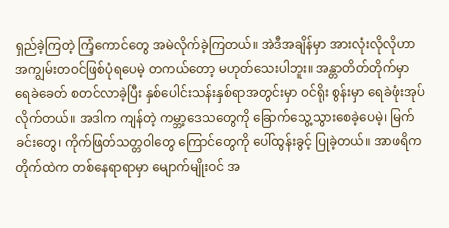ရှည်ခဲ့ကြတဲ့ ကြံ့ကောင်တွေ အမဲလိုက်ခဲ့ကြတယ်။ အဲဒီအချိန်မှာ အားလုံးလိုလိုဟာ အကျွမ်းတဝင်ဖြစ်ပုံရပေမဲ့ တကယ်တော့ မဟုတ်သေးပါဘူး။ အန္တာတိတ်တိုက်မှာ ရေခဲခေတ် စတင်လာခဲ့ပြီး နှစ်ပေါင်းသန်းနှစ်ရာအတွင်းမှာ ဝင်ရိုး စွန်းမှာ ရေခဲဖုံးအုပ်လိုက်တယ်။ အဒါက ကျန်တဲ့ ကမ္ဘာ့ဒေသတွေကို ခြောက်သွေ့သွားစေခဲ့ပေမဲ့၊ မြက်ခင်းတွေ၊ ကိုက်ဖြတ်သတ္တဝါတွေ ကြောင်တွေကို ပေါ်ထွန်းခွင့် ပြုခဲ့တယ်။ အာဖရိက တိုက်ထဲက တစ်နေရာရာမှာ မျောက်မျိုးဝင် အ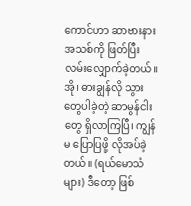ကောင်ဟာ ဆာဗားနား အသစ်ကို ဖြတ်ပြီး လမ်းလျှောက်ခဲ့တယ်။ အို၊ ဓားချွန်လို သွားတွေပါခဲ့တဲ့ ဆာမွန်ငါးတွေ ရှိလာကြပြီ၊ ကျွန်မ ပြောပြဖို့ လိုအပ်ခဲ့တယ်။ (ရယ်မောသံများ) ဒီတော့ ဖြစ်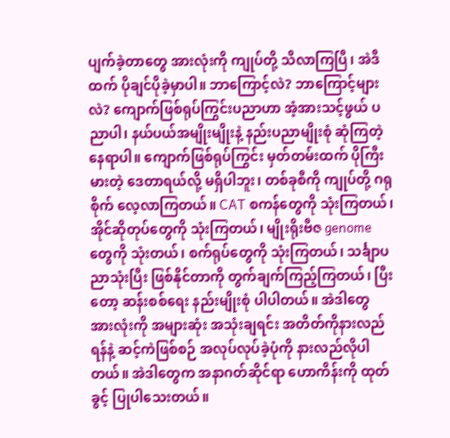ပျက်ခဲ့တာတွေ အားလုံးကို ကျုပ်တို့ သိလာကြပြီ၊ အဲဒီထက် ပိုချင်ပိုခဲ့မှာပါ။ ဘာကြောင့်လဲ? ဘာကြောင့်များလဲ? ကျောက်ဖြစ်ရုပ်ကြွင်းပညာဟာ အံ့အားသင့်ဖွယ် ပညာပါ၊ နယ်ပယ်အမျိုးမျိုးနဲ့ နည်းပညာမျိုးစုံ ဆုံကြတဲ့ နေရာပါ။ ကျောက်ဖြစ်ရုပ်ကြွင်း မှတ်တမ်းထက် ပိုကြီးမားတဲ့ ဒေတာရယ်လို့ မရှိပါဘူး၊ တစ်ခုစီကို ကျုပ်တို့ ဂရုစိုက် လေ့လာကြတယ်။ CAT စကန်တွေကို သုံးကြတယ်၊ အိုင်ဆိုတုပ်တွေကို သုံးကြတယ်၊ မျိုးရိုးဗီဇ genome တွေကို သုံးတယ်၊ စက်ရုပ်တွေကို သုံးကြတယ်၊ သင်္ချာပညာသုံးပြီး ဖြစ်နိုင်တာကို တွက်ချက်ကြည့်ကြတယ်၊ ပြီးတော့ ဆန်းစစ်ရေး နည်းမျိုးစုံ ပါပါတယ်။ အဲဒါတွေ အားလုံးကို အများဆုံး အသုံးချရင်း အတိတ်ကိုနားလည်ရန်နဲ့ ဆင့်ကဲဖြစ်စဉ် အလုပ်လုပ်ခဲ့ပုံကို နားလည်လိုပါတယ်။ အဲဒါတွေက အနာဂတ်ဆိုင်ရာ ဟောကိန်းကို ထုတ်ခွင့် ပြုပါသေးတယ်။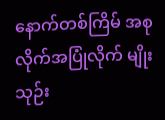နောက်တစ်ကြိမ် အစုလိုက်အပြုံလိုက် မျိုးသုဉ်း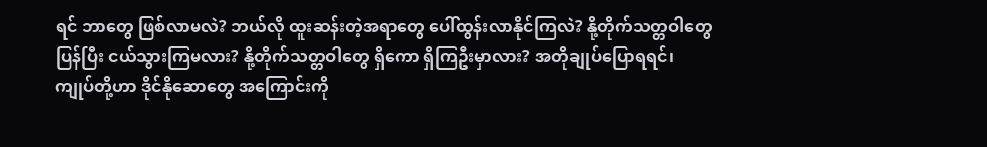ရင် ဘာတွေ ဖြစ်လာမလဲ? ဘယ်လို ထူးဆန်းတဲ့အရာတွေ ပေါ်ထွန်းလာနိုင်ကြလဲ? နို့တိုက်သတ္တဝါတွေ ပြန်ပြီး ငယ်သွားကြမလား? နို့တိုက်သတ္တဝါတွေ ရှိကော ရှိကြဦးမှာလား? အတိုချုပ်ပြောရရင်၊ ကျုပ်တို့ဟာ ဒိုင်နိုဆောတွေ အကြောင်းကို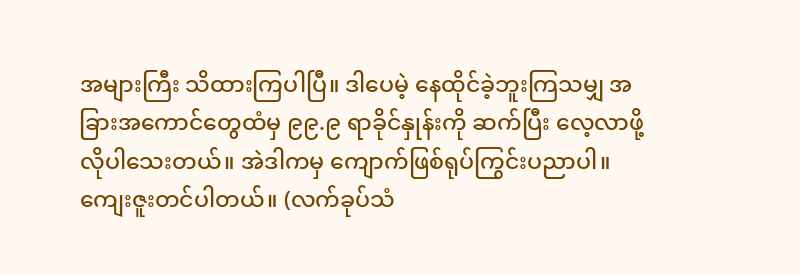အများကြီး သိထားကြပါပြီ။ ဒါပေမဲ့ နေထိုင်ခဲ့ဘူးကြသမျှ အခြားအကောင်တွေထံမှ ၉၉.၉ ရာခိုင်နှုန်းကို ဆက်ပြီး လေ့လာဖို့ လိုပါသေးတယ်။ အဲဒါကမှ ကျောက်ဖြစ်ရုပ်ကြွင်းပညာပါ။ ကျေးဇူးတင်ပါတယ်။ (လက်ခုပ်သံ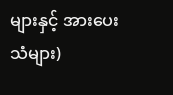များနှင့် အားပေးသံများ)